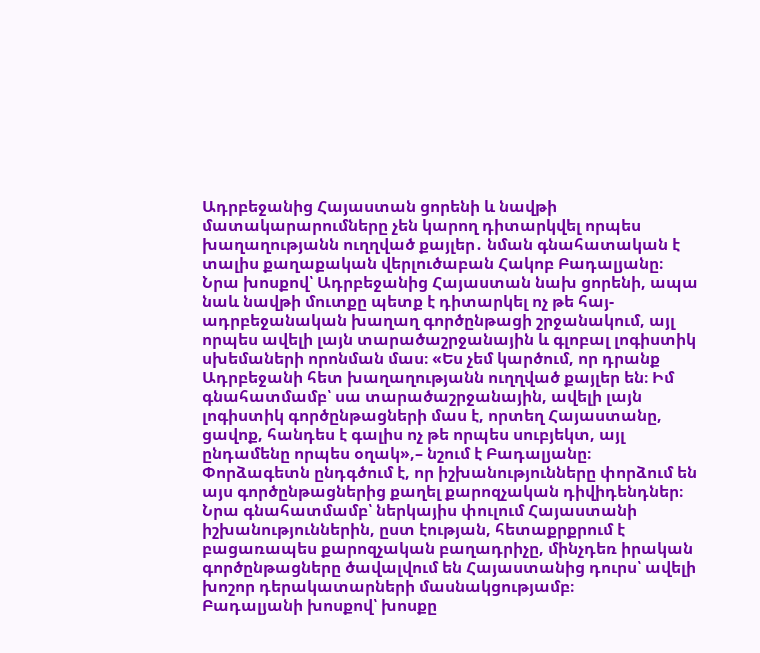Ադրբեջանից Հայաստան ցորենի և նավթի մատակարարումները չեն կարող դիտարկվել որպես խաղաղությանն ուղղված քայլեր․ նման գնահատական է տալիս քաղաքական վերլուծաբան Հակոբ Բադալյանը։
Նրա խոսքով՝ Ադրբեջանից Հայաստան նախ ցորենի, ապա նաև նավթի մուտքը պետք է դիտարկել ոչ թե հայ-ադրբեջանական խաղաղ գործընթացի շրջանակում, այլ որպես ավելի լայն տարածաշրջանային և գլոբալ լոգիստիկ սխեմաների որոնման մաս։ «Ես չեմ կարծում, որ դրանք Ադրբեջանի հետ խաղաղությանն ուղղված քայլեր են։ Իմ գնահատմամբ՝ սա տարածաշրջանային, ավելի լայն լոգիստիկ գործընթացների մաս է, որտեղ Հայաստանը, ցավոք, հանդես է գալիս ոչ թե որպես սուբյեկտ, այլ ընդամենը որպես օղակ»,– նշում է Բադալյանը։
Փորձագետն ընդգծում է, որ իշխանությունները փորձում են այս գործընթացներից քաղել քարոզչական դիվիդենդներ։ Նրա գնահատմամբ՝ ներկայիս փուլում Հայաստանի իշխանություններին, ըստ էության, հետաքրքրում է բացառապես քարոզչական բաղադրիչը, մինչդեռ իրական գործընթացները ծավալվում են Հայաստանից դուրս՝ ավելի խոշոր դերակատարների մասնակցությամբ։
Բադալյանի խոսքով՝ խոսքը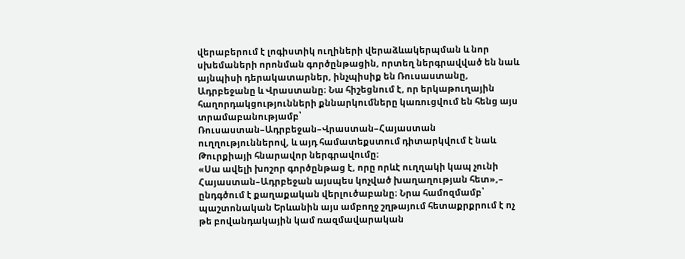վերաբերում է լոգիստիկ ուղիների վերաձևակերպման և նոր սխեմաների որոնման գործընթացին, որտեղ ներգրավված են նաև այնպիսի դերակատարներ, ինչպիսիք են Ռուսաստանը, Ադրբեջանը և Վրաստանը։ Նա հիշեցնում է, որ երկաթուղային հաղորդակցությունների քննարկումները կառուցվում են հենց այս տրամաբանությամբ՝ Ռուսաստան–Ադրբեջան–Վրաստան–Հայաստան ուղղություններով, և այդ համատեքստում դիտարկվում է նաև Թուրքիայի հնարավոր ներգրավումը։
«Սա ավելի խոշոր գործընթաց է, որը որևէ ուղղակի կապ չունի Հայաստան–Ադրբեջան այսպես կոչված խաղաղության հետ»,– ընդգծում է քաղաքական վերլուծաբանը։ Նրա համոզմամբ՝ պաշտոնական Երևանին այս ամբողջ շղթայում հետաքրքրում է ոչ թե բովանդակային կամ ռազմավարական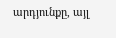արդյունքը, այլ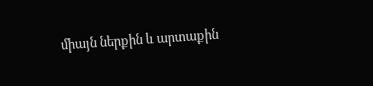միայն ներքին և արտաքին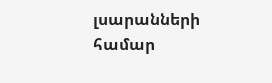լսարանների համար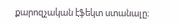քարոզչական էֆեկտ ստանալը։